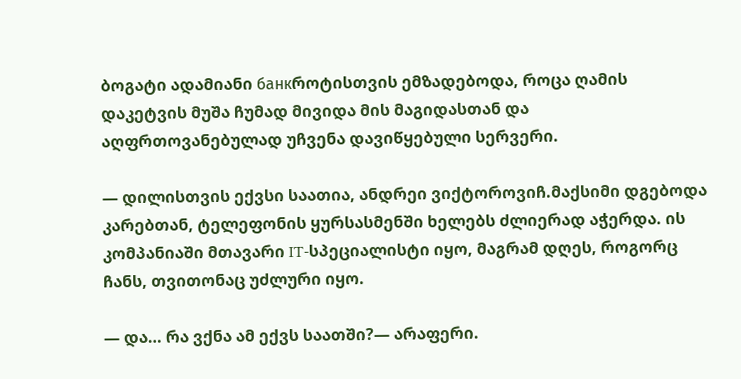ბოგატი ადამიანი банкროტისთვის ემზადებოდა, როცა ღამის დაკეტვის მუშა ჩუმად მივიდა მის მაგიდასთან და აღფრთოვანებულად უჩვენა დავიწყებული სერვერი.

— დილისთვის ექვსი საათია, ანდრეი ვიქტოროვიჩ.მაქსიმი დგებოდა კარებთან, ტელეფონის ყურსასმენში ხელებს ძლიერად აჭერდა. ის კომპანიაში მთავარი IT-სპეციალისტი იყო, მაგრამ დღეს, როგორც ჩანს, თვითონაც უძლური იყო.

— და… რა ვქნა ამ ექვს საათში?— არაფერი.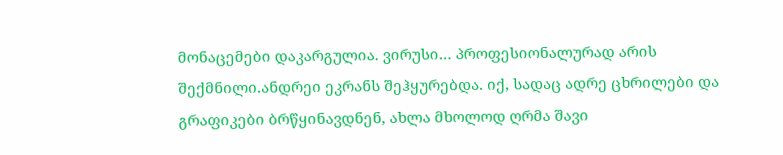მონაცემები დაკარგულია. ვირუსი… პროფესიონალურად არის შექმნილი.ანდრეი ეკრანს შეჰყურებდა. იქ, სადაც ადრე ცხრილები და გრაფიკები ბრწყინავდნენ, ახლა მხოლოდ ღრმა შავი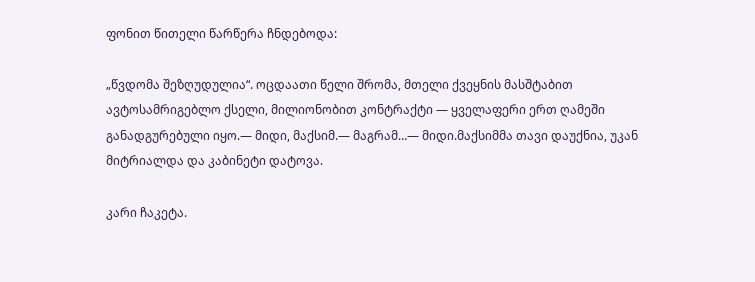ფონით წითელი წარწერა ჩნდებოდა:

„წვდომა შეზღუდულია“. ოცდაათი წელი შრომა, მთელი ქვეყნის მასშტაბით ავტოსამრიგებლო ქსელი, მილიონობით კონტრაქტი — ყველაფერი ერთ ღამეში განადგურებული იყო.— მიდი, მაქსიმ.— მაგრამ…— მიდი.მაქსიმმა თავი დაუქნია, უკან მიტრიალდა და კაბინეტი დატოვა.

კარი ჩაკეტა.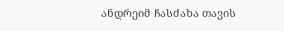ანდრეიმ ჩასძახა თავის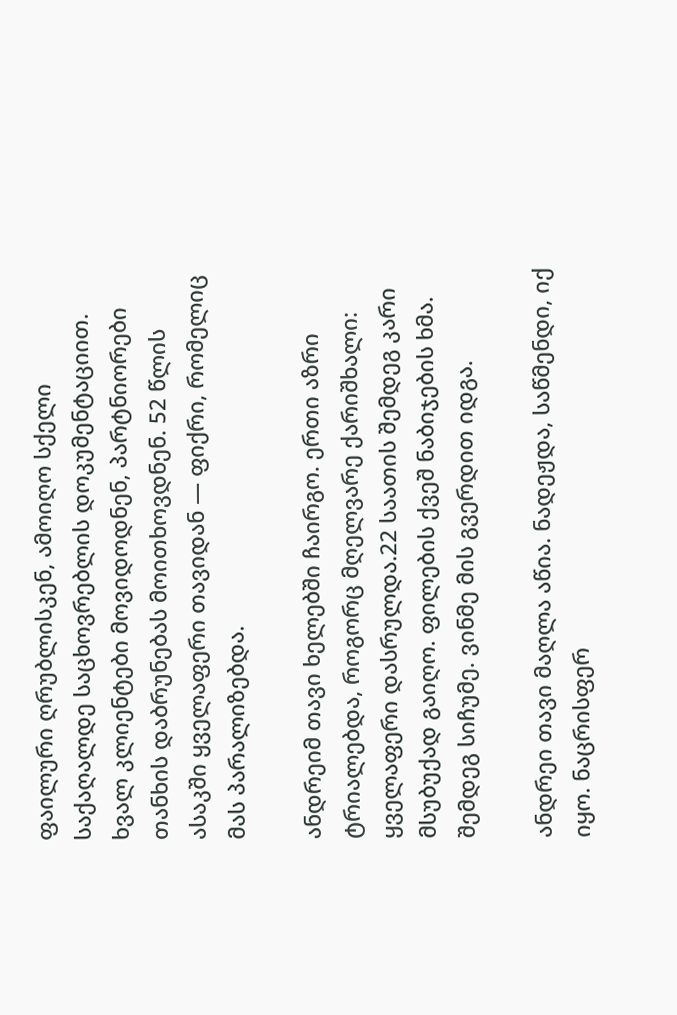ფაილური ღრუბლისკენ, ამოიღო სქელი საქაღალდე საცხოვრებლის დოკუმენტაციით. ხვალ კლიენტები მოვიდოდნენ, პარტნიორები თანხის დაბრუნებას მოითხოვდნენ. 52 წლის ასაკში ყველაფერი თავიდან — ფიქრი, რომელიც მას პარალიზებდა.

ანდრეიმ თავი ხელებში ჩაირგო. ერთი აზრი ტრიალებდა, როგორც მღელვარე ქარიშხალი: ყველაფერი დასრულდა.22 საათის შემდეგ კარი მსუბუქად გაიღო. ფილების ქვეშ ნაბიჯების ხმა. შემდეგ სიჩუმე. ვინმე მის გვერდით იდგა.

ანდრეი თავი მაღლა აწია. ნადეჟდა, საწმენდი, იქ იყო. ნაცრისფერ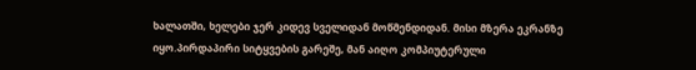ხალათში, ხელები ჯერ კიდევ სველიდან მოწმენდიდან. მისი მზერა ეკრანზე იყო.პირდაპირი სიტყვების გარეშე, მან აიღო კომპიუტერული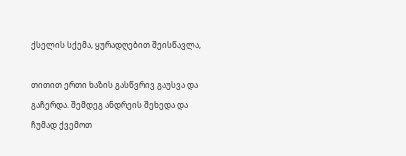ქსელის სქემა, ყურადღებით შეისწავლა,

თითით ერთი ხაზის გასწვრივ გაუსვა და გაჩერდა. შემდეგ ანდრეის შეხედა და ჩუმად ქვემოთ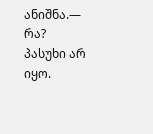ანიშნა.— რა? პასუხი არ იყო.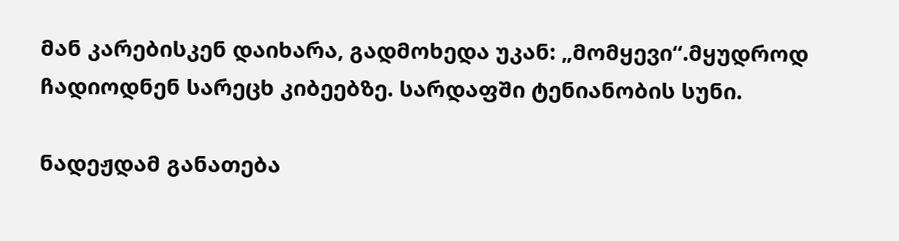მან კარებისკენ დაიხარა, გადმოხედა უკან: „მომყევი“.მყუდროდ ჩადიოდნენ სარეცხ კიბეებზე. სარდაფში ტენიანობის სუნი.

ნადეჟდამ განათება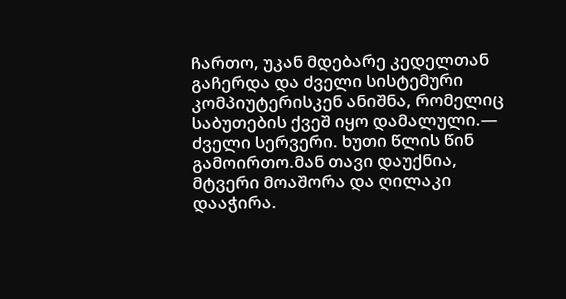ჩართო, უკან მდებარე კედელთან გაჩერდა და ძველი სისტემური კომპიუტერისკენ ანიშნა, რომელიც საბუთების ქვეშ იყო დამალული.— ძველი სერვერი. ხუთი წლის წინ გამოირთო.მან თავი დაუქნია, მტვერი მოაშორა და ღილაკი დააჭირა.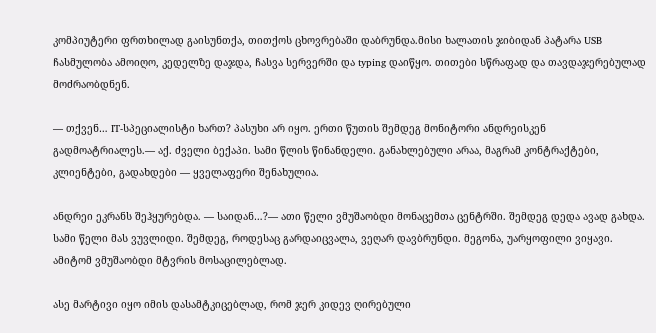კომპიუტერი ფრთხილად გაისუნთქა, თითქოს ცხოვრებაში დაბრუნდა.მისი ხალათის ჯიბიდან პატარა USB ჩასმულობა ამოიღო, კედელზე დაჯდა, ჩასვა სერვერში და typing დაიწყო. თითები სწრაფად და თავდაჯერებულად მოძრაობდნენ.

— თქვენ… IT-სპეციალისტი ხართ? პასუხი არ იყო. ერთი წუთის შემდეგ მონიტორი ანდრეისკენ გადმოატრიალეს.— აქ. ძველი ბექაპი. სამი წლის წინანდელი. განახლებული არაა, მაგრამ კონტრაქტები, კლიენტები, გადახდები — ყველაფერი შენახულია.

ანდრეი ეკრანს შეჰყურებდა. — საიდან…?— ათი წელი ვმუშაობდი მონაცემთა ცენტრში. შემდეგ დედა ავად გახდა. სამი წელი მას ვუვლიდი. შემდეგ, როდესაც გარდაიცვალა, ვეღარ დავბრუნდი. მეგონა, უარყოფილი ვიყავი. ამიტომ ვმუშაობდი მტვრის მოსაცილებლად.

ასე მარტივი იყო იმის დასამტკიცებლად, რომ ჯერ კიდევ ღირებული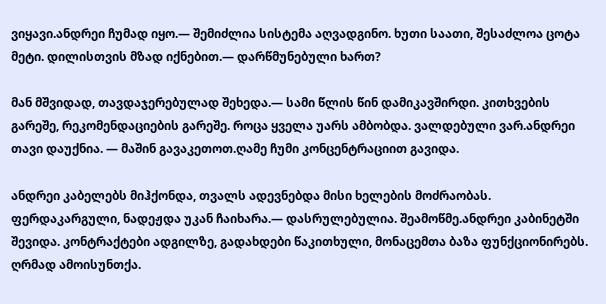ვიყავი.ანდრეი ჩუმად იყო.— შემიძლია სისტემა აღვადგინო. ხუთი საათი, შესაძლოა ცოტა მეტი. დილისთვის მზად იქნებით.— დარწმუნებული ხართ?

მან მშვიდად, თავდაჯერებულად შეხედა.— სამი წლის წინ დამიკავშირდი. კითხვების გარეშე, რეკომენდაციების გარეშე. როცა ყველა უარს ამბობდა. ვალდებული ვარ.ანდრეი თავი დაუქნია. — მაშინ გავაკეთოთ.ღამე ჩუმი კონცენტრაციით გავიდა.

ანდრეი კაბელებს მიჰქონდა, თვალს ადევნებდა მისი ხელების მოძრაობას. ფერდაკარგული, ნადეჟდა უკან ჩაიხარა.— დასრულებულია. შეამოწმე.ანდრეი კაბინეტში შევიდა. კონტრაქტები ადგილზე, გადახდები წაკითხული, მონაცემთა ბაზა ფუნქციონირებს. ღრმად ამოისუნთქა.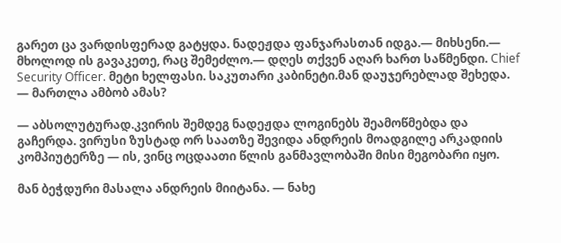გარეთ ცა ვარდისფერად გატყდა. ნადეჟდა ფანჯარასთან იდგა.— მიხსენი.— მხოლოდ ის გავაკეთე, რაც შემეძლო.— დღეს თქვენ აღარ ხართ საწმენდი. Chief Security Officer. მეტი ხელფასი. საკუთარი კაბინეტი.მან დაუჯერებლად შეხედა. — მართლა ამბობ ამას?

— აბსოლუტურად.კვირის შემდეგ ნადეჟდა ლოგინებს შეამოწმებდა და გაჩერდა. ვირუსი ზუსტად ორ საათზე შევიდა ანდრეის მოადგილე არკადიის კომპიუტერზე — ის, ვინც ოცდაათი წლის განმავლობაში მისი მეგობარი იყო.

მან ბეჭდური მასალა ანდრეის მიიტანა. — ნახე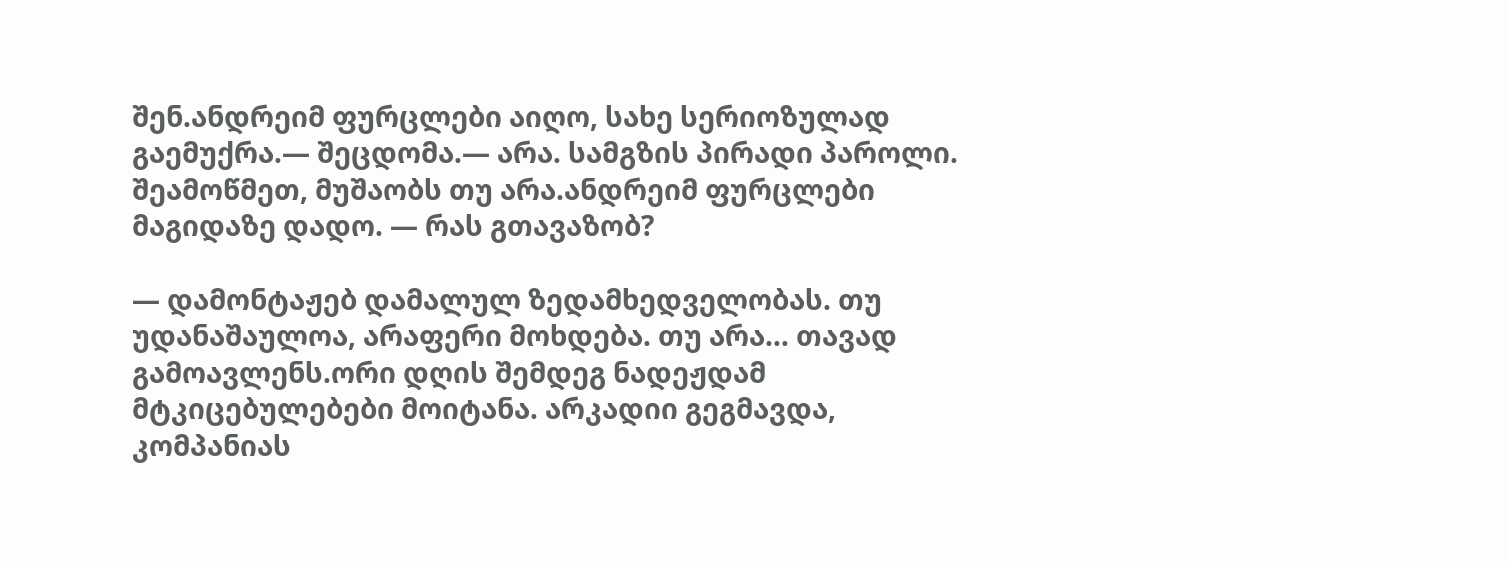შენ.ანდრეიმ ფურცლები აიღო, სახე სერიოზულად გაემუქრა.— შეცდომა.— არა. სამგზის პირადი პაროლი. შეამოწმეთ, მუშაობს თუ არა.ანდრეიმ ფურცლები მაგიდაზე დადო. — რას გთავაზობ?

— დამონტაჟებ დამალულ ზედამხედველობას. თუ უდანაშაულოა, არაფერი მოხდება. თუ არა… თავად გამოავლენს.ორი დღის შემდეგ ნადეჟდამ მტკიცებულებები მოიტანა. არკადიი გეგმავდა, კომპანიას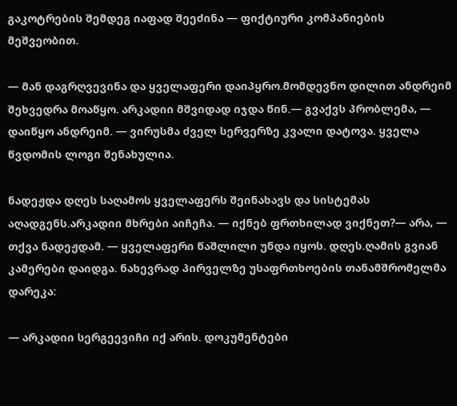გაკოტრების შემდეგ იაფად შეეძინა — ფიქტიური კომპანიების მეშვეობით.

— მან დაგრღვევინა და ყველაფერი დაიპყრო.მომდევნო დილით ანდრეიმ შეხვედრა მოაწყო. არკადიი მშვიდად იჯდა წინ.— გვაქვს პრობლემა, — დაიწყო ანდრეიმ. — ვირუსმა ძველ სერვერზე კვალი დატოვა. ყველა წვდომის ლოგი შენახულია.

ნადეჟდა დღეს საღამოს ყველაფერს შეინახავს და სისტემას აღადგენს.არკადიი მხრები აიჩეჩა. — იქნებ ფრთხილად ვიქნეთ?— არა, — თქვა ნადეჟდამ. — ყველაფერი წაშლილი უნდა იყოს. დღეს.ღამის გვიან კამერები დაიდგა. ნახევრად პირველზე უსაფრთხოების თანამშრომელმა დარეკა:

— არკადიი სერგეევიჩი იქ არის. დოკუმენტები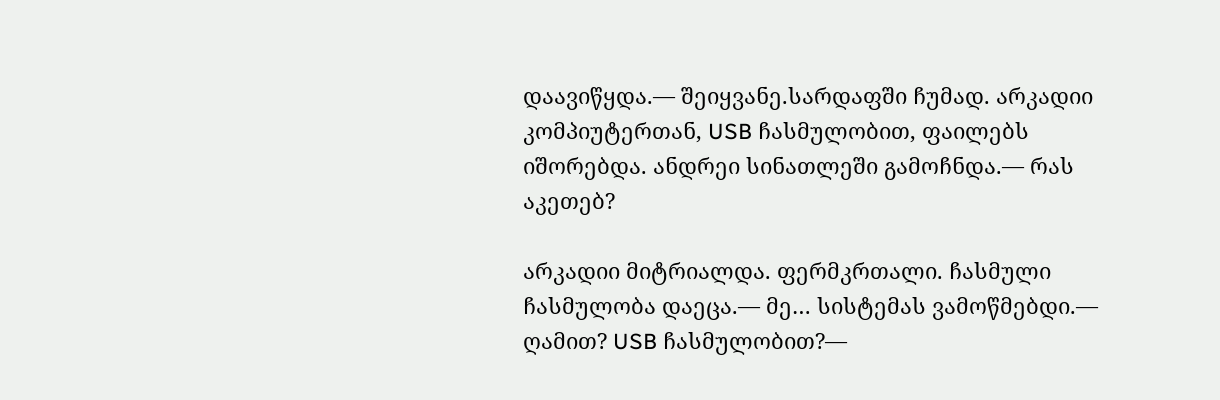დაავიწყდა.— შეიყვანე.სარდაფში ჩუმად. არკადიი კომპიუტერთან, USB ჩასმულობით, ფაილებს იშორებდა. ანდრეი სინათლეში გამოჩნდა.— რას აკეთებ?

არკადიი მიტრიალდა. ფერმკრთალი. ჩასმული ჩასმულობა დაეცა.— მე… სისტემას ვამოწმებდი.— ღამით? USB ჩასმულობით?—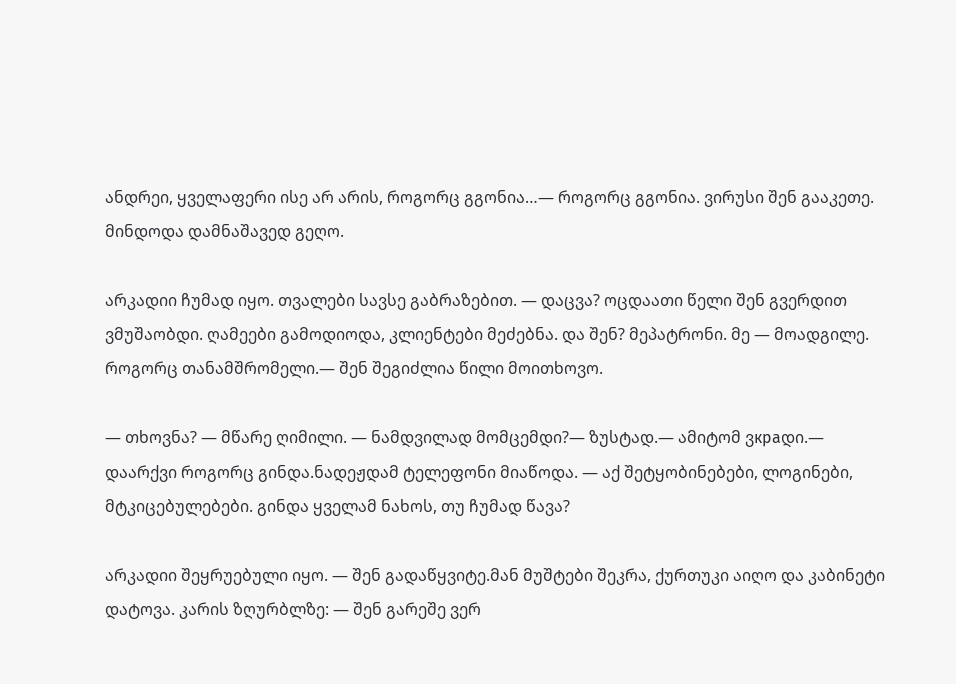ანდრეი, ყველაფერი ისე არ არის, როგორც გგონია…— როგორც გგონია. ვირუსი შენ გააკეთე. მინდოდა დამნაშავედ გეღო.

არკადიი ჩუმად იყო. თვალები სავსე გაბრაზებით. — დაცვა? ოცდაათი წელი შენ გვერდით ვმუშაობდი. ღამეები გამოდიოდა, კლიენტები მეძებნა. და შენ? მეპატრონი. მე — მოადგილე. როგორც თანამშრომელი.— შენ შეგიძლია წილი მოითხოვო.

— თხოვნა? — მწარე ღიმილი. — ნამდვილად მომცემდი?— ზუსტად.— ამიტომ ვкраდი.— დაარქვი როგორც გინდა.ნადეჟდამ ტელეფონი მიაწოდა. — აქ შეტყობინებები, ლოგინები, მტკიცებულებები. გინდა ყველამ ნახოს, თუ ჩუმად წავა?

არკადიი შეყრუებული იყო. — შენ გადაწყვიტე.მან მუშტები შეკრა, ქურთუკი აიღო და კაბინეტი დატოვა. კარის ზღურბლზე: — შენ გარეშე ვერ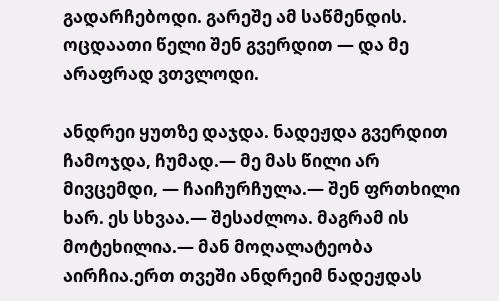გადარჩებოდი. გარეშე ამ საწმენდის. ოცდაათი წელი შენ გვერდით — და მე არაფრად ვთვლოდი.

ანდრეი ყუთზე დაჯდა. ნადეჟდა გვერდით ჩამოჯდა, ჩუმად.— მე მას წილი არ მივცემდი, — ჩაიჩურჩულა.— შენ ფრთხილი ხარ. ეს სხვაა.— შესაძლოა. მაგრამ ის მოტეხილია.— მან მოღალატეობა აირჩია.ერთ თვეში ანდრეიმ ნადეჟდას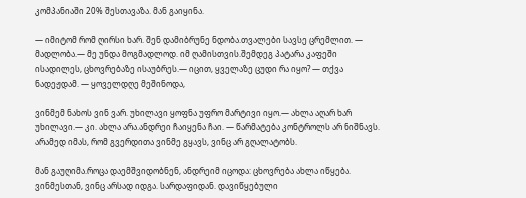კომპანიაში 20% შესთავაზა. მან გაიყინა.

— იმიტომ რომ ღირსი ხარ. შენ დამიბრუნე ნდობა.თვალები სავსე ცრემლით. — მადლობა.— მე უნდა მოგმადლოდ. იმ ღამისთვის.შემდეგ პატარა კაფეში ისადილეს, ცხოვრებაზე ისაუბრეს.— იცით, ყველაზე ცუდი რა იყო? — თქვა ნადეჟდამ. — ყოველდღე მეშინოდა,

ვინმემ ნახოს ვინ ვარ. უხილავი ყოფნა უფრო მარტივი იყო.— ახლა აღარ ხარ უხილავი.— კი. ახლა არა.ანდრეი ჩაიყენა ჩაი. — წარმატება კონტროლს არ ნიშნავს. არამედ იმას, რომ გვერდითა ვინმე გყავს, ვინც არ გღალატობს.

მან გაუღიმა.როცა დაემშვიდობნენ, ანდრეიმ იცოდა: ცხოვრება ახლა იწყება. ვინმესთან, ვინც არსად იდგა. სარდაფიდან. დავიწყებული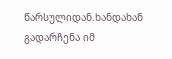წარსულიდან.ხანდახან გადარჩენა იმ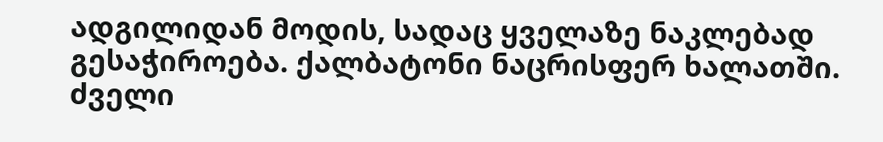ადგილიდან მოდის, სადაც ყველაზე ნაკლებად გესაჭიროება. ქალბატონი ნაცრისფერ ხალათში. ძველი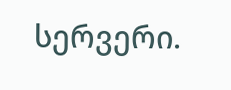სერვერი.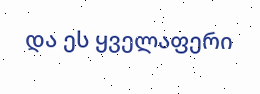და ეს ყველაფერი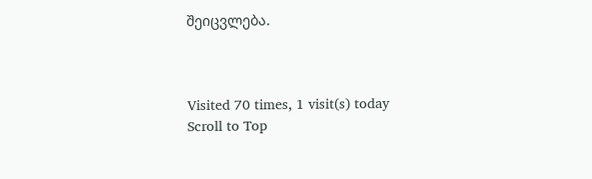შეიცვლება.



Visited 70 times, 1 visit(s) today
Scroll to Top